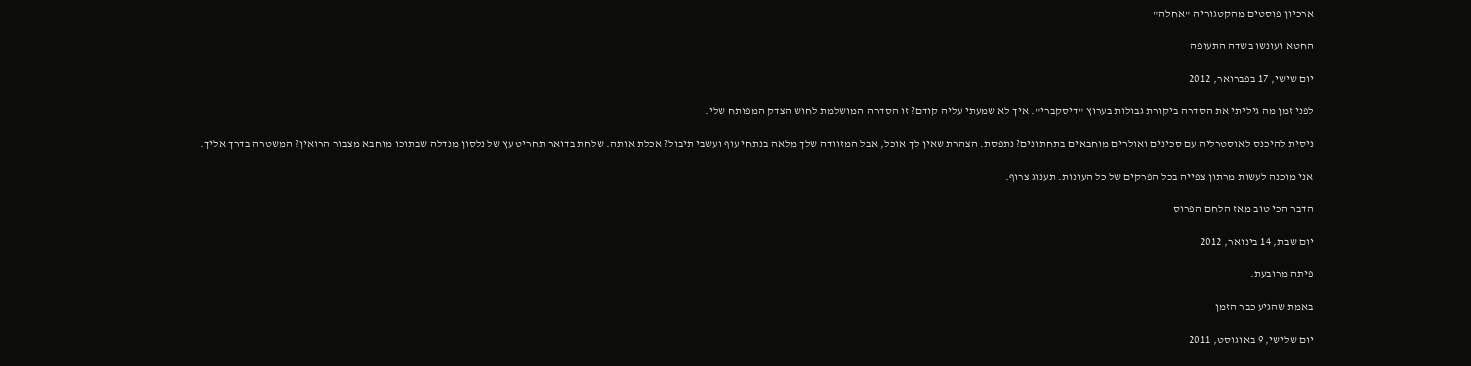ארכיון פוסטים מהקטגוריה "אחלה"

החטא ועונשו בשדה התעופה

יום שישי, 17 בפברואר, 2012

לפני זמן מה גיליתי את הסדרה ביקורת גבולות בערוץ "דיסקברי". איך לא שמעתי עליה קודם? זו הסדרה המושלמת לחוש הצדק המפותח שלי.

ניסית להיכנס לאוסטרליה עם סכינים ואולרים מוחבאים בתחתונים? נתפסת. הצהרת שאין לך אוכל, אבל המזוודה שלך מלאה בנתחי עוף ועשבי תיבול? אכלת אותה. שלחת בדואר תחריט עץ של נלסון מנדלה שבתוכו מוחבא מצבור הרואין? המשטרה בדרך אליך.

אני מוכנה לעשות מרתון צפייה בכל הפרקים של כל העונות. תענוג צרוף.

הדבר הכי טוב מאז הלחם הפרוס

יום שבת, 14 בינואר, 2012

פיתה מרובעת.

באמת שהגיע כבר הזמן

יום שלישי, 9 באוגוסט, 2011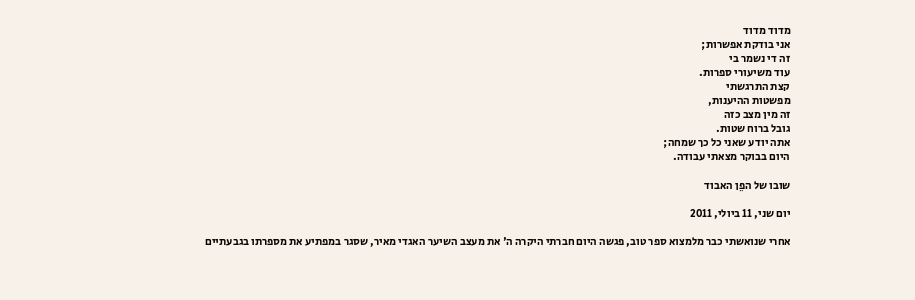מדוד מדוד
אני בודקת אפשרות;
זה די נשמר בי
עוד משיעורי ספרות.
קצת התרגשתי
מפשטות ההיענות,
זה מין מצב כזה
גובל ברוח שטות.
אתה יודע שאני כל כך שמחה;
היום בבוקר מצאתי עבודה.

שובו של הפֵן האבוד

יום שני, 11 ביולי, 2011

אחרי שנואשתי כבר מלמצוא ספר טוב, פגשה היום חברתי היקרה ה' את מעצב השיער האגדי מאיר, שסגר במפתיע את מספרתו בגבעתיים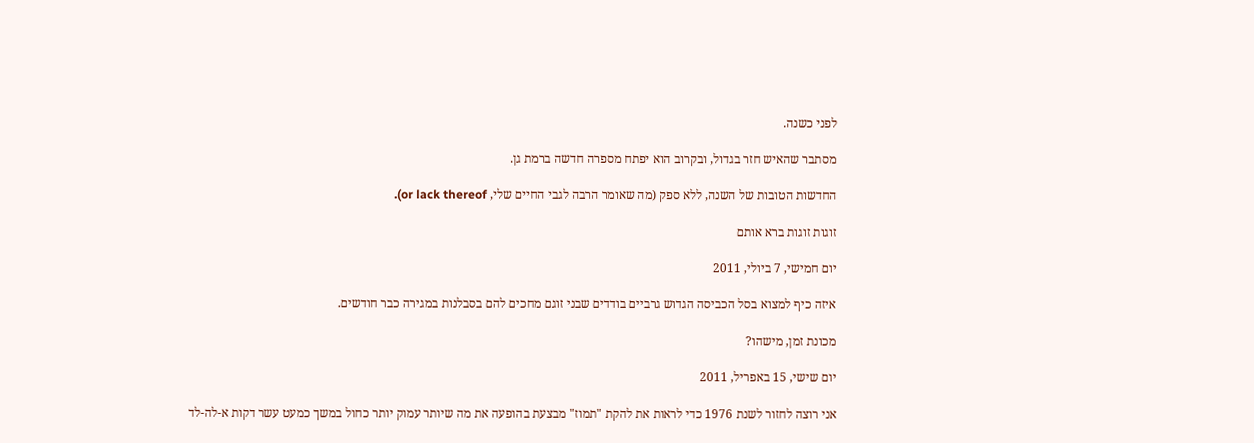לפני כשנה.

מסתבר שהאיש חזר בגדול, ובקרוב הוא יפתח מספרה חדשה ברמת גן.

החדשות הטובות של השנה, ללא ספק (מה שאומר הרבה לגבי החיים שלי, or lack thereof).

זוגות זוגות ברא אותם

יום חמישי, 7 ביולי, 2011

איזה כיף למצוא בסל הכביסה הגדוש גרביים בודדים שבני זוגם מחכים להם בסבלנות במגירה כבר חודשים.

מכונת זמן, מישהו?

יום שישי, 15 באפריל, 2011

אני רוצה לחזור לשנת 1976 כדי לראות את להקת "תמוז" מבצעת בהופעה את מה שיותר עמוק יותר כחול במשך כמעט עשר דקות א-לה-לד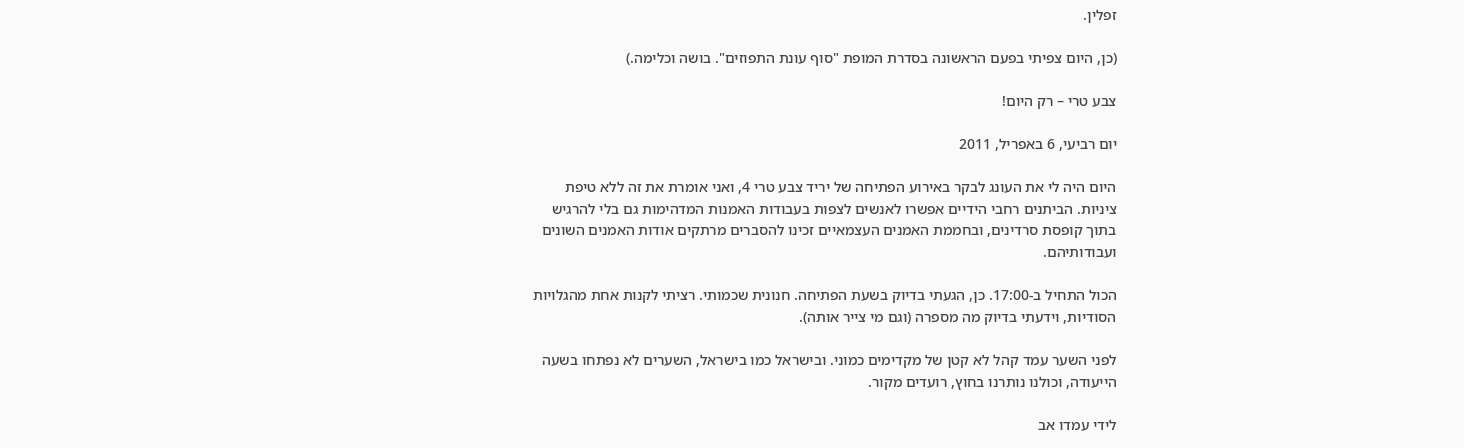זפלין.

(כן, היום צפיתי בפעם הראשונה בסדרת המופת "סוף עונת התפוזים". בושה וכלימה.)

צבע טרי – רק היום!

יום רביעי, 6 באפריל, 2011

היום היה לי את העונג לבקר באירוע הפתיחה של יריד צבע טרי 4, ואני אומרת את זה ללא טיפת ציניות. הביתנים רחבי הידיים אפשרו לאנשים לצפות בעבודות האמנות המדהימות גם בלי להרגיש בתוך קופסת סרדינים, ובחממת האמנים העצמאיים זכינו להסברים מרתקים אודות האמנים השונים ועבודותיהם.

הכול התחיל ב-17:00. כן, הגעתי בדיוק בשעת הפתיחה. חנונית שכמותי. רציתי לקנות אחת מהגלויות הסודיות, וידעתי בדיוק מה מספרה (וגם מי צייר אותה).

לפני השער עמד קהל לא קטן של מקדימים כמוני. ובישראל כמו בישראל, השערים לא נפתחו בשעה הייעודה, וכולנו נותרנו בחוץ, רועדים מקור.

לידי עמדו אב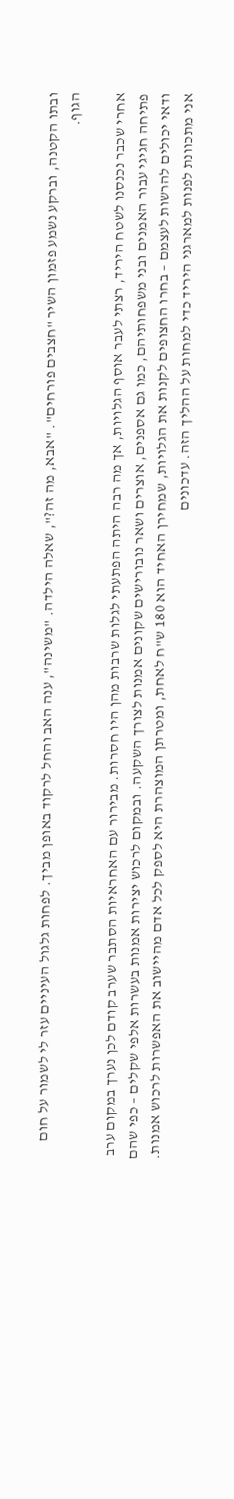ובתו הקטנה, וברקע נשמע פזמון השיר "חצבים פורחים". "אבא, מה זה?", שאלה הילדה. "משינה", ענה האב והחל לרקוד באופן מביך. לפחות גלגול העיניים עזר לי לשמור על חום הגוף.

אחרי שכבר נכנסנו לשטח היריד, רצתי לעבר אוסף הגלויות, אך מה רבה היתה הפתעתי לגלות שרבות מהן היו חסרות. מבירור עם האחראיות הסתבר שערב קודם לכן נערך במקום ערב פתיחה חגיגי עבור האמנים ובני משפחותיהם, כמו גם אספנים, אוצרים ושאר נובורישים שקונים אמנות לצורך השקעה. ובמקום לרכוש יצירות אמנות בעשרות אלפי שקלים – כפי שהם ודאי יכולים להרשות לעצמם – בחרו החצופים לקנות את הגלויות, שמחירן האחיד הוא 180 ש"ח לאחת, ומטרתן המוצהרת היא לספק לכל אדם מהיישוב את האפשרות לרכוש אמנות. אני מתכוונת לפנות למארגני היריד כדי למחות על ההליך הזה. עדכונים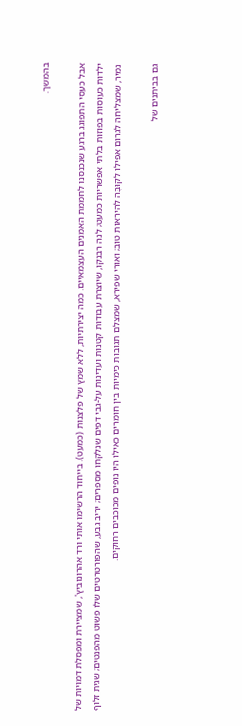בהמשך.

אבל כעסי התפוגג ברגע שנכנסנו לחממת האמנים העצמאיים. כמה יצירתיות, ללא שמץ של פלצנות (כמעט). בייחוד הרשימו אותי ורד אהרונוביץ', שמציירת ומפסלת דמויות של ילדות כעוסות בפוזות בלתי אפשריות כמעט; לנה רבנקו, שיוצרת עבודות קטנות ועדינות על-גבי דפים שנלקחו מספרים; יריב גבע, שהפורטרטים שלו פשוט מהפנטים; שגית זלוף נמיר, שמצליחה לגרום אפילו לקוּבֶּה להיראות טוב; ואורי שפירא, שמצלם תגובות כימיות בין חומרים כאילו היו נופים מכוכבים רחוקים.

גם בביתנים של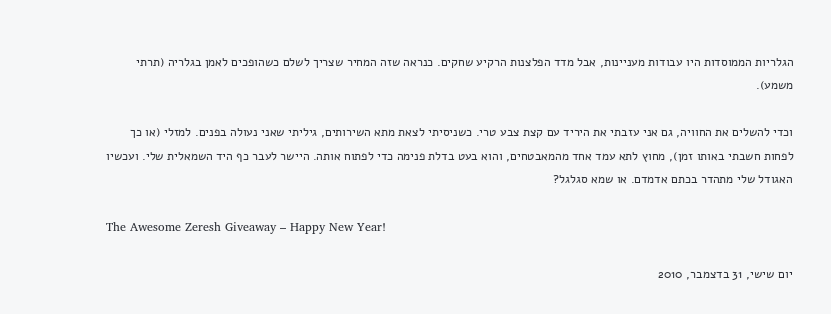הגלריות הממוסדות היו עבודות מעניינות, אבל מדד הפלצנות הרקיע שחקים. כנראה שזה המחיר שצריך לשלם כשהופכים לאמן בגלריה (תרתי משמע).

וכדי להשלים את החוויה, גם אני עזבתי את היריד עם קצת צבע טרי. כשניסיתי לצאת מתא השירותים, גיליתי שאני נעולה בפנים. למזלי (או כך לפחות חשבתי באותו זמן), מחוץ לתא עמד אחד מהמאבטחים, והוא בעט בדלת פנימה כדי לפתוח אותה. היישר לעבר כף היד השמאלית שלי. ועכשיו האגודל שלי מתהדר בכתם אדמדם. או שמא סגלגל?

The Awesome Zeresh Giveaway – Happy New Year!

יום שישי, 31 בדצמבר, 2010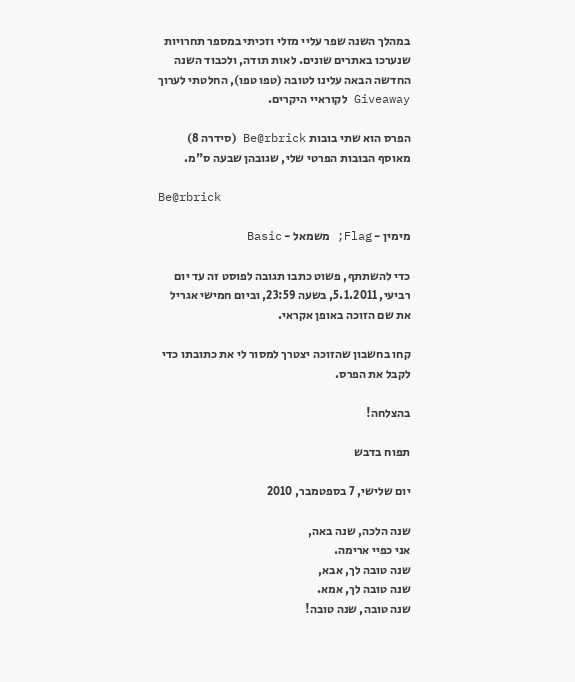במהלך השנה שפר עליי מזלי וזכיתי במספר תחרויות שנערכו באתרים שונים. לאות תודה, ולכבוד השנה החדשה הבאה עלינו לטובה (טפו טפו), החלטתי לערוך Giveaway לקוראיי היקרים.

הפרס הוא שתי בובות Be@rbrick (סידרה 8) מאוסף הבובות הפרטי שלי, שגובהן שבעה ס"מ.

Be@rbrick

מימין - Flag; משמאל - Basic

כדי להשתתף, פשוט כתבו תגובה לפוסט זה עד יום רביעי, 5.1.2011, בשעה 23:59, וביום חמישי אגריל את שם הזוכה באופן אקראי.

קחו בחשבון שהזוכה יצטרך למסור לי את כתובתו כדי לקבל את הפרס.

בהצלחה!

תפוח בדבש

יום שלישי, 7 בספטמבר, 2010

שנה הלכה, שנה באה,
אני כפיי ארימה.
שנה טובה לך, אבא,
שנה טובה לך, אמא.
שנה טובה, שנה טובה!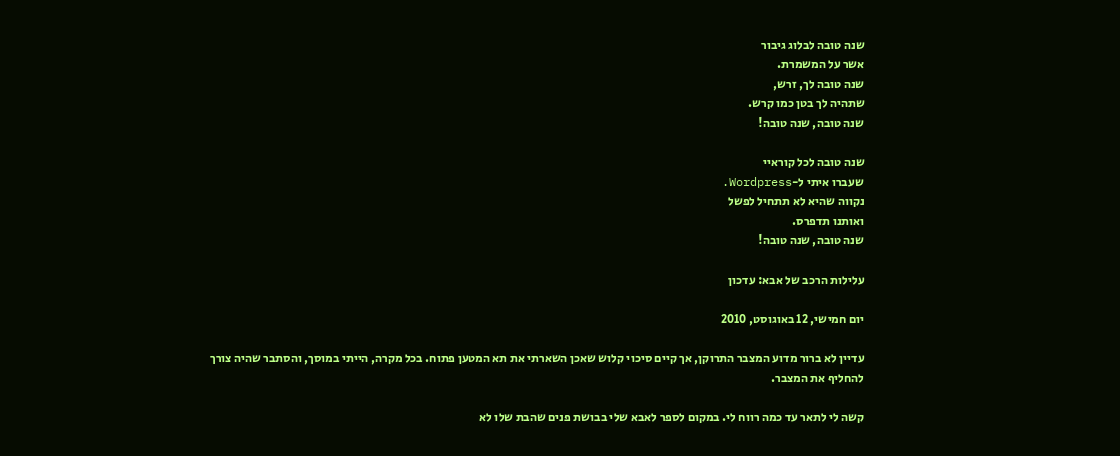שנה טובה לבלוג גיבור
אשר על המשמרת.
שנה טובה לך, זרש,
שתהיה לך בטן כמו קרש.
שנה טובה, שנה טובה!

שנה טובה לכל קוראיי
שעברו איתי ל-Wordpress.
נקווה שהיא לא תתחיל לפשל
ואותנו תדפרס.
שנה טובה, שנה טובה!

עלילות הרכב של אבא: עדכון

יום חמישי, 12 באוגוסט, 2010

עדיין לא ברור מדוע המצבר התרוקן, אך קיים סיכוי קלוש שאכן השארתי את תא המטען פתוח. בכל מקרה, הייתי במוסך, והסתבר שהיה צורך להחליף את המצבר.

קשה לי לתאר עד כמה רווח לי. במקום לספר לאבא שלי בבושת פנים שהבת שלו לא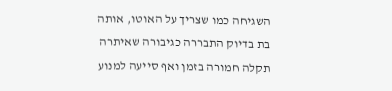השגיחה כמו שצריך על האוטו, אותה בת בדיוק התבררה כגיבורה שאיתרה תקלה חמורה בזמן ואף סייעה למנוע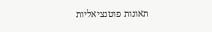תאונות פוטנציאליות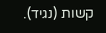קשות (נגיד).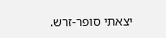יצאתי סופר-זרש.